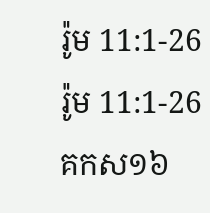រ៉ូម 11:1-26
រ៉ូម 11:1-26 គកស១៦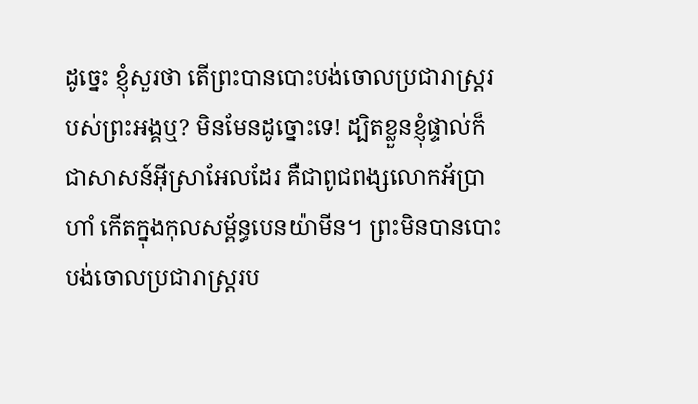ដូច្នេះ ខ្ញុំសួរថា តើព្រះបានបោះបង់ចោលប្រជារាស្ត្ររបស់ព្រះអង្គឬ? មិនមែនដូច្នោះទេ! ដ្បិតខ្លួនខ្ញុំផ្ទាល់ក៏ជាសាសន៍អ៊ីស្រាអែលដែរ គឺជាពូជពង្សលោកអ័ប្រាហាំ កើតក្នុងកុលសម្ព័ន្ធបេនយ៉ាមីន។ ព្រះមិនបានបោះបង់ចោលប្រជារាស្ត្ររប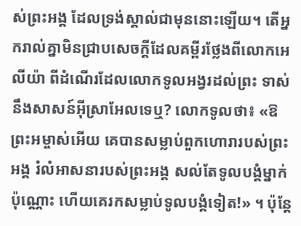ស់ព្រះអង្គ ដែលទ្រង់ស្គាល់ជាមុននោះឡើយ។ តើអ្នករាល់គ្នាមិនជ្រាបសេចក្ដីដែលគម្ពីរថ្លែងពីលោកអេលីយ៉ា ពីដំណើរដែលលោកទូលអង្វរដល់ព្រះ ទាស់នឹងសាសន៍អ៊ីស្រាអែលទេឬ? លោកទូលថា៖ «ឱព្រះអម្ចាស់អើយ គេបានសម្លាប់ពួកហោរារបស់ព្រះអង្គ រំលំអាសនារបស់ព្រះអង្គ សល់តែទូលបង្គំម្នាក់ប៉ុណ្ណោះ ហើយគេរកសម្លាប់ទូលបង្គំទៀត!» ។ ប៉ុន្តែ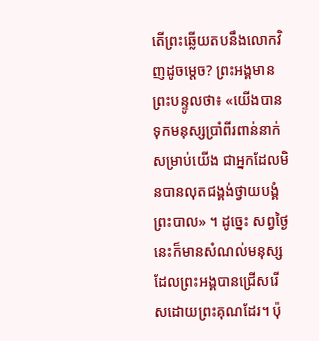តើព្រះឆ្លើយតបនឹងលោកវិញដូចម្តេច? ព្រះអង្គមានព្រះបន្ទូលថា៖ «យើងបានទុកមនុស្សប្រាំពីរពាន់នាក់សម្រាប់យើង ជាអ្នកដែលមិនបានលុតជង្គង់ថ្វាយបង្គំព្រះបាល» ។ ដូច្នេះ សព្វថ្ងៃនេះក៏មានសំណល់មនុស្ស ដែលព្រះអង្គបានជ្រើសរើសដោយព្រះគុណដែរ។ ប៉ុ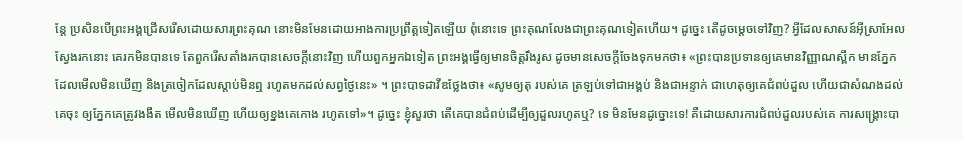ន្តែ ប្រសិនបើព្រះអង្គជ្រើសរើសដោយសារព្រះគុណ នោះមិនមែនដោយអាងការប្រព្រឹត្តទៀតឡើយ ពុំនោះទេ ព្រះគុណលែងជាព្រះគុណទៀតហើយ។ ដូច្នេះ តើដូចម្តេចទៅវិញ? អ្វីដែលសាសន៍អ៊ីស្រាអែលស្វែងរកនោះ គេរកមិនបានទេ តែពួករើសតាំងរកបានសេចក្តីនោះវិញ ហើយពួកអ្នកឯទៀត ព្រះអង្គធ្វើឲ្យមានចិត្តរឹងរូស ដូចមានសេចក្ដីចែងទុកមកថា៖ «ព្រះបានប្រទានឲ្យគេមានវិញ្ញាណស្ពឹក មានភ្នែកដែលមើលមិនឃើញ និងត្រចៀកដែលស្តាប់មិនឮ រហូតមកដល់សព្វថ្ងៃនេះ» ។ ព្រះបាទដាវីឌថ្លែងថា៖ «សូមឲ្យតុ របស់គេ ត្រឡប់ទៅជាអង្គប់ និងជាអន្ទាក់ ជាហេតុឲ្យគេជំពប់ដួល ហើយជាសំណងដល់គេចុះ ឲ្យភ្នែកគេត្រូវងងឹត មើលមិនឃើញ ហើយឲ្យខ្នងគេកោង រហូតទៅ»។ ដូច្នេះ ខ្ញុំសួរថា តើគេបានជំពប់ដើម្បីឲ្យដួលរហូតឬ? ទេ មិនមែនដូច្នោះទេ! គឺដោយសារការជំពប់ដួលរបស់គេ ការសង្គ្រោះបា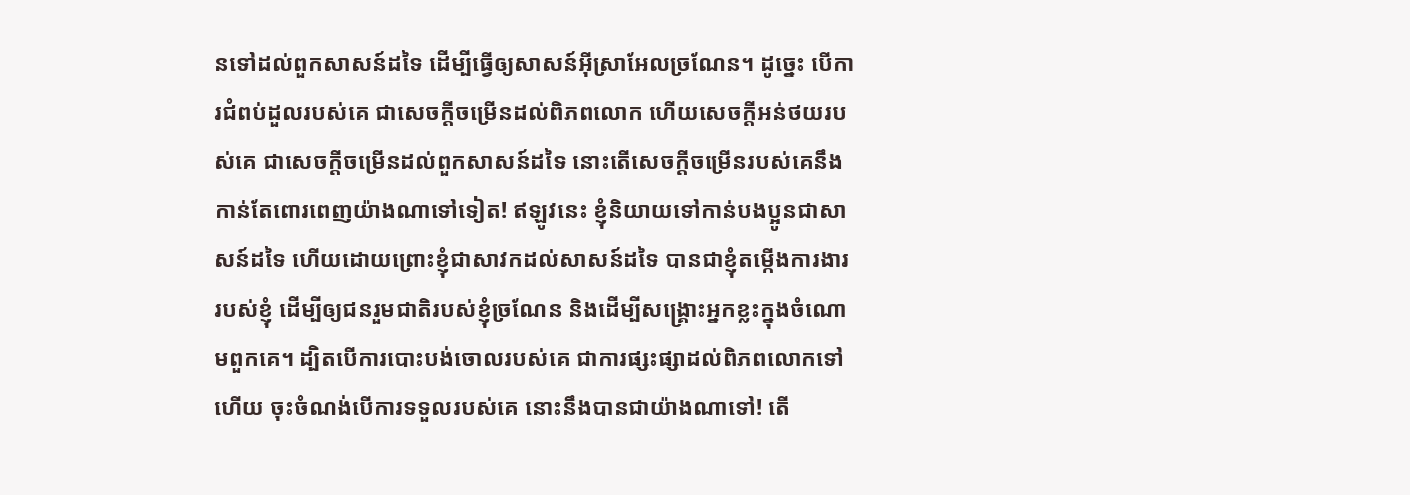នទៅដល់ពួកសាសន៍ដទៃ ដើម្បីធ្វើឲ្យសាសន៍អ៊ីស្រាអែលច្រណែន។ ដូច្នេះ បើការជំពប់ដួលរបស់គេ ជាសេចក្ដីចម្រើនដល់ពិភពលោក ហើយសេចក្ដីអន់ថយរបស់គេ ជាសេចក្តីចម្រើនដល់ពួកសាសន៍ដទៃ នោះតើសេចក្តីចម្រើនរបស់គេនឹងកាន់តែពោរពេញយ៉ាងណាទៅទៀត! ឥឡូវនេះ ខ្ញុំនិយាយទៅកាន់បងប្អូនជាសាសន៍ដទៃ ហើយដោយព្រោះខ្ញុំជាសាវកដល់សាសន៍ដទៃ បានជាខ្ញុំតម្កើងការងាររបស់ខ្ញុំ ដើម្បីឲ្យជនរួមជាតិរបស់ខ្ញុំច្រណែន និងដើម្បីសង្គ្រោះអ្នកខ្លះក្នុងចំណោមពួកគេ។ ដ្បិតបើការបោះបង់ចោលរបស់គេ ជាការផ្សះផ្សាដល់ពិភពលោកទៅហើយ ចុះចំណង់បើការទទួលរបស់គេ នោះនឹងបានជាយ៉ាងណាទៅ! តើ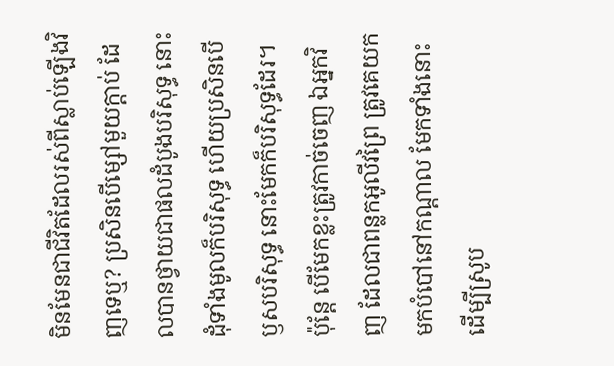មិនមែនជាជីវិតដែលរស់ពីស្លាប់ឡើងវិញទេឬ? ប្រសិនបើម្សៅមួយក្តាប់ ដែលបានថ្វាយជាផលដំបូងបរិសុទ្ធ នោះដុំទាំងមូលក៏បរិសុទ្ធ ហើយប្រសិនបើឫសបរិសុទ្ធ នោះមែកក៏បរិសុទ្ធដែរ។ ប៉ុន្តែ បើមែកខ្លះត្រូវកាច់ចេញ ឯអ្នកវិញ ដែលជាពន្លកអូលីវព្រៃ ត្រូវគេយកមកបំបៅនៅកណ្តាល មែកទាំងនោះ ដើម្បីស្រូប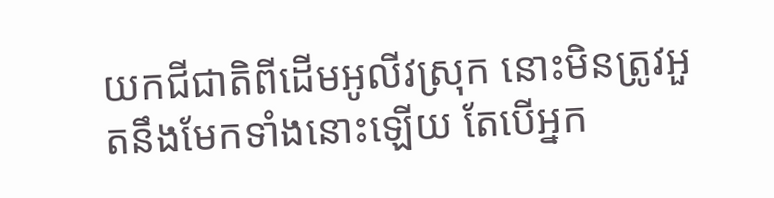យកជីជាតិពីដើមអូលីវស្រុក នោះមិនត្រូវអួតនឹងមែកទាំងនោះឡើយ តែបើអ្នក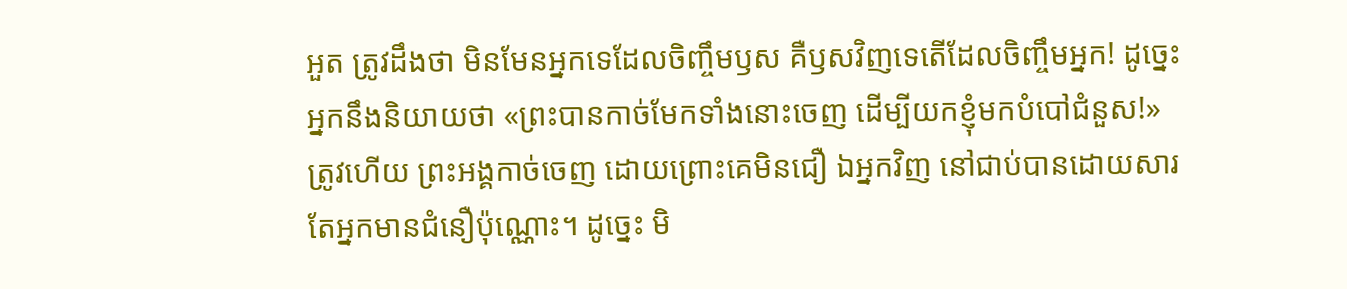អួត ត្រូវដឹងថា មិនមែនអ្នកទេដែលចិញ្ចឹមឫស គឺឫសវិញទេតើដែលចិញ្ចឹមអ្នក! ដូច្នេះ អ្នកនឹងនិយាយថា «ព្រះបានកាច់មែកទាំងនោះចេញ ដើម្បីយកខ្ញុំមកបំបៅជំនួស!» ត្រូវហើយ ព្រះអង្គកាច់ចេញ ដោយព្រោះគេមិនជឿ ឯអ្នកវិញ នៅជាប់បានដោយសារតែអ្នកមានជំនឿប៉ុណ្ណោះ។ ដូច្នេះ មិ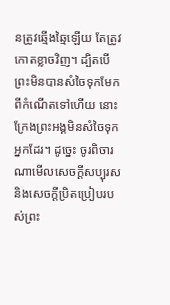នត្រូវឆ្មើងឆ្មៃឡើយ តែត្រូវកោតខ្លាចវិញ។ ដ្បិតបើព្រះមិនបានសំចៃទុកមែកពីកំណើតទៅហើយ នោះក្រែងព្រះអង្គមិនសំចៃទុកអ្នកដែរ។ ដូច្នេះ ចូរពិចារណាមើលសេចក្តីសប្បុរស និងសេចក្តីប្រិតប្រៀបរបស់ព្រះ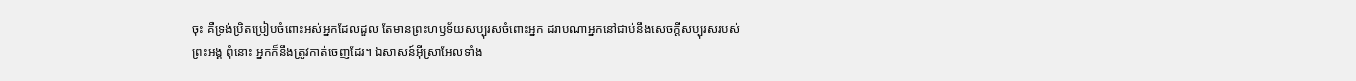ចុះ គឺទ្រង់ប្រិតប្រៀបចំពោះអស់អ្នកដែលដួល តែមានព្រះហឫទ័យសប្បុរសចំពោះអ្នក ដរាបណាអ្នកនៅជាប់នឹងសេចក្តីសប្បុរសរបស់ព្រះអង្គ ពុំនោះ អ្នកក៏នឹងត្រូវកាត់ចេញដែរ។ ឯសាសន៍អ៊ីស្រាអែលទាំង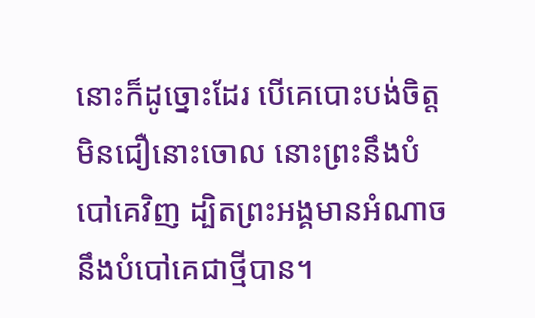នោះក៏ដូច្នោះដែរ បើគេបោះបង់ចិត្តមិនជឿនោះចោល នោះព្រះនឹងបំបៅគេវិញ ដ្បិតព្រះអង្គមានអំណាចនឹងបំបៅគេជាថ្មីបាន។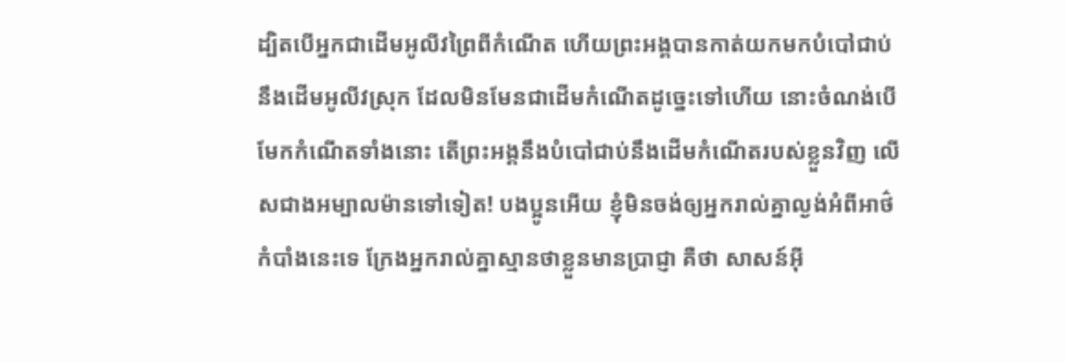ដ្បិតបើអ្នកជាដើមអូលីវព្រៃពីកំណើត ហើយព្រះអង្គបានកាត់យកមកបំបៅជាប់នឹងដើមអូលីវស្រុក ដែលមិនមែនជាដើមកំណើតដូច្នេះទៅហើយ នោះចំណង់បើមែកកំណើតទាំងនោះ តើព្រះអង្គនឹងបំបៅជាប់នឹងដើមកំណើតរបស់ខ្លួនវិញ លើសជាងអម្បាលម៉ានទៅទៀត! បងប្អូនអើយ ខ្ញុំមិនចង់ឲ្យអ្នករាល់គ្នាល្ងង់អំពីអាថ៌កំបាំងនេះទេ ក្រែងអ្នករាល់គ្នាស្មានថាខ្លួនមានប្រាជ្ញា គឺថា សាសន៍អ៊ី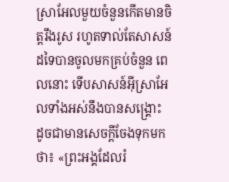ស្រាអែលមួយចំនួនកើតមានចិត្តរឹងរូស រហូតទាល់តែសាសន៍ដទៃបានចូលមកគ្រប់ចំនួន ពេលនោះ ទើបសាសន៍អ៊ីស្រាអែលទាំងអស់នឹងបានសង្គ្រោះ ដូចជាមានសេចក្តីចែងទុកមកថា៖ «ព្រះអង្គដែលរំ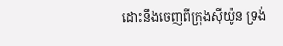ដោះនឹងចេញពីក្រុងស៊ីយ៉ូន ទ្រង់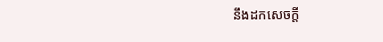នឹងដកសេចក្តី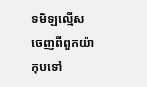ទមិឡល្មើសចេញពីពួកយ៉ាកុបទៅ